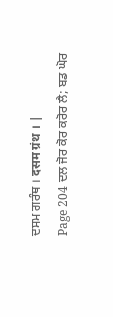ਦਸਮ ਗਰੰਥ । दसम ग्रंथ । |
Page 204 ਦਲ ਜੋਰ ਕੋਰ ਕਰੋਰ ਲੈ; ਬਡ ਘੋਰ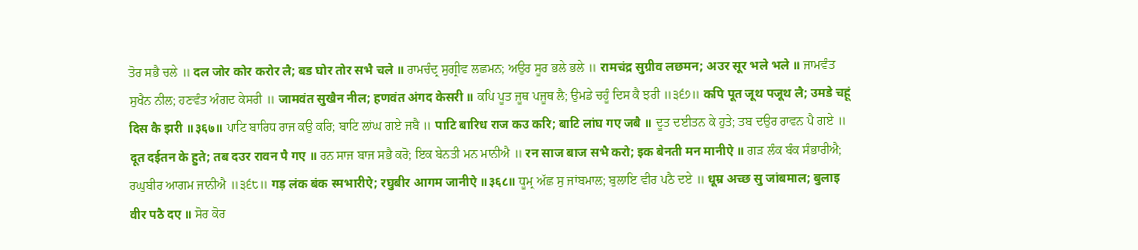ਤੋਰ ਸਭੈ ਚਲੇ ॥ दल जोर कोर करोर लै; बड घोर तोर सभै चले ॥ ਰਾਮਚੰਦ੍ਰ ਸੁਗ੍ਰੀਵ ਲਛਮਨ; ਅਉਰ ਸੂਰ ਭਲੇ ਭਲੇ ॥ रामचंद्र सुग्रीव लछमन; अउर सूर भले भले ॥ ਜਾਮਵੰਤ ਸੁਖੈਨ ਨੀਲ; ਹਣਵੰਤ ਅੰਗਦ ਕੇਸਰੀ ॥ जामवंत सुखैन नील; हणवंत अंगद केसरी ॥ ਕਪਿ ਪੂਤ ਜੂਥ ਪਜੂਥ ਲੈ; ਉਮਡੇ ਚਹੂੰ ਦਿਸ ਕੈ ਝਰੀ ॥੩੬੭॥ कपि पूत जूथ पजूथ लै; उमडे चहूं दिस कै झरी ॥३६७॥ ਪਾਟਿ ਬਾਰਿਧ ਰਾਜ ਕਉ ਕਰਿ; ਬਾਟਿ ਲਾਂਘ ਗਏ ਜਬੈ ॥ पाटि बारिध राज कउ करि; बाटि लांघ गए जबै ॥ ਦੂਤ ਦਈਤਨ ਕੇ ਹੁਤੇ; ਤਬ ਦਉਰ ਰਾਵਨ ਪੈ ਗਏ ॥ दूत दईतन के हुते; तब दउर रावन पै गए ॥ ਰਨ ਸਾਜ ਬਾਜ ਸਭੈ ਕਰੋ; ਇਕ ਬੇਨਤੀ ਮਨ ਮਾਨੀਐ ॥ रन साज बाज सभै करो; इक बेनती मन मानीऐ ॥ ਗੜ ਲੰਕ ਬੰਕ ਸੰਭਾਰੀਐ; ਰਘੁਬੀਰ ਆਗਮ ਜਾਨੀਐ ॥੩੬੮॥ गड़ लंक बंक स्मभारीऐ; रघुबीर आगम जानीऐ ॥३६८॥ ਧੂਮ੍ਰ ਅੱਛ ਸੁ ਜਾਂਬਮਾਲ; ਬੁਲਾਇ ਵੀਰ ਪਠੈ ਦਏ ॥ धूम्र अच्छ सु जांबमाल; बुलाइ वीर पठै दए ॥ ਸੋਰ ਕੋਰ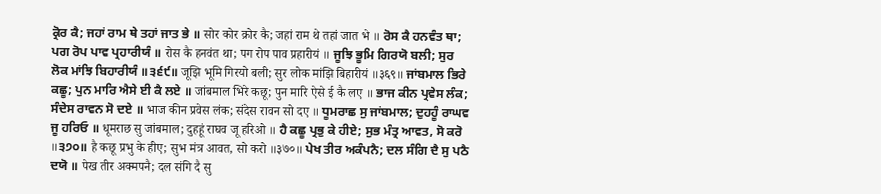ਕ੍ਰੋਰ ਕੈ; ਜਹਾਂ ਰਾਮ ਥੇ ਤਹਾਂ ਜਾਤ ਭੇ ॥ सोर कोर क्रोर कै; जहां राम थे तहां जात भे ॥ ਰੋਸ ਕੈ ਹਨਵੰਤ ਥਾ; ਪਗ ਰੋਪ ਪਾਵ ਪ੍ਰਹਾਰੀਯੰ ॥ रोस कै हनवंत था; पग रोप पाव प्रहारीयं ॥ ਜੂਝਿ ਭੂਮਿ ਗਿਰਯੋ ਬਲੀ; ਸੁਰ ਲੋਕ ਮਾਂਝਿ ਬਿਹਾਰੀਯੰ ॥੩੬੯॥ जूझि भूमि गिरयो बली; सुर लोक मांझि बिहारीयं ॥३६९॥ ਜਾਂਬਮਾਲ ਭਿਰੇ ਕਛੂ; ਪੁਨ ਮਾਰਿ ਐਸੇ ਈ ਕੈ ਲਏ ॥ जांबमाल भिरे कछू; पुन मारि ऐसे ई कै लए ॥ ਭਾਜ ਕੀਨ ਪ੍ਰਵੇਸ ਲੰਕ; ਸੰਦੇਸ ਰਾਵਨ ਸੋ ਦਏ ॥ भाज कीन प्रवेस लंक; संदेस रावन सो दए ॥ ਧੂਮਰਾਛ ਸੁ ਜਾਂਬਮਾਲ; ਦੁਹਹੂੰ ਰਾਘਵ ਜੂ ਹਰਿਓ ॥ धूमराछ सु जांबमाल; दुहहूं राघव जू हरिओ ॥ ਹੈ ਕਛੂ ਪ੍ਰਭੁ ਕੇ ਹੀਏ; ਸੁਭ ਮੰਤ੍ਰ ਆਵਤ, ਸੋ ਕਰੋ ॥੩੭੦॥ है कछू प्रभु के हीए; सुभ मंत्र आवत, सो करो ॥३७०॥ ਪੇਖ ਤੀਰ ਅਕੰਪਨੈ; ਦਲ ਸੰਗਿ ਦੈ ਸੁ ਪਠੈ ਦਯੋ ॥ पेख तीर अक्मपनै; दल संगि दै सु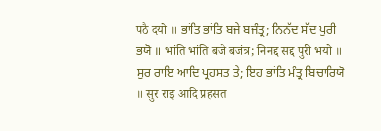पठै दयो ॥ ਭਾਂਤਿ ਭਾਂਤਿ ਬਜੇ ਬਜੰਤ੍ਰ; ਨਿਨੱਦ ਸੱਦ ਪੁਰੀ ਭਯੋ ॥ भांति भांति बजे बजंत्र; निनद्द सद्द पुरी भयो ॥ ਸੁਰ ਰਾਇ ਆਦਿ ਪ੍ਰਹਸਤ ਤੇ; ਇਹ ਭਾਂਤਿ ਮੰਤ੍ਰ ਬਿਚਾਰਿਯੋ ॥ सुर राइ आदि प्रहसत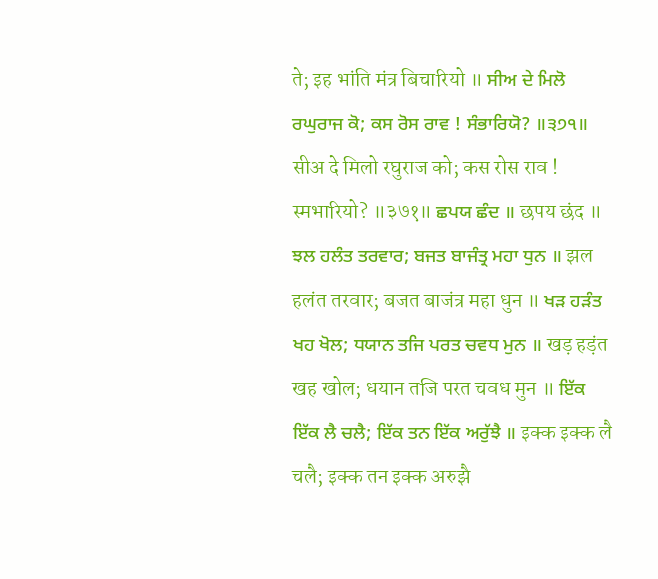ते; इह भांति मंत्र बिचारियो ॥ ਸੀਅ ਦੇ ਮਿਲੋ ਰਘੁਰਾਜ ਕੋ; ਕਸ ਰੋਸ ਰਾਵ ! ਸੰਭਾਰਿਯੋ? ॥੩੭੧॥ सीअ दे मिलो रघुराज को; कस रोस राव ! स्मभारियो? ॥३७१॥ ਛਪਯ ਛੰਦ ॥ छपय छंद ॥ ਝਲ ਹਲੰਤ ਤਰਵਾਰ; ਬਜਤ ਬਾਜੰਤ੍ਰ ਮਹਾ ਧੁਨ ॥ झल हलंत तरवार; बजत बाजंत्र महा धुन ॥ ਖੜ ਹੜੰਤ ਖਹ ਖੋਲ; ਧਯਾਨ ਤਜਿ ਪਰਤ ਚਵਧ ਮੁਨ ॥ खड़ हड़ंत खह खोल; धयान तजि परत चवध मुन ॥ ਇੱਕ ਇੱਕ ਲੈ ਚਲੈ; ਇੱਕ ਤਨ ਇੱਕ ਅਰੁੱਝੈ ॥ इक्क इक्क लै चलै; इक्क तन इक्क अरुझै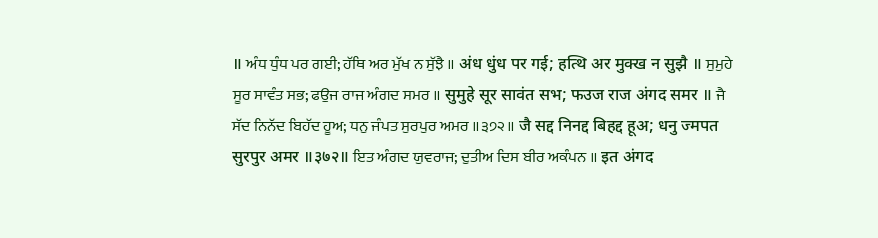॥ ਅੰਧ ਧੁੰਧ ਪਰ ਗਈ; ਹੱਥਿ ਅਰ ਮੁੱਖ ਨ ਸੁੱਝੈ ॥ अंध धुंध पर गई; हत्थि अर मुक्ख न सुझै ॥ ਸੁਮੁਹੇ ਸੂਰ ਸਾਵੰਤ ਸਭ; ਫਉਜ ਰਾਜ ਅੰਗਦ ਸਮਰ ॥ सुमुहे सूर सावंत सभ; फउज राज अंगद समर ॥ ਜੈ ਸੱਦ ਨਿਨੱਦ ਬਿਹੱਦ ਹੂਅ; ਧਨੁ ਜੰਪਤ ਸੁਰਪੁਰ ਅਮਰ ॥੩੭੨॥ जै सद्द निनद्द बिहद्द हूअ; धनु ज्मपत सुरपुर अमर ॥३७२॥ ਇਤ ਅੰਗਦ ਯੁਵਰਾਜ; ਦੁਤੀਅ ਦਿਸ ਬੀਰ ਅਕੰਪਨ ॥ इत अंगद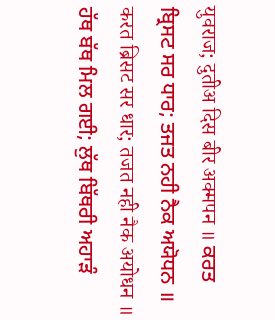युवराज; दुतीअ दिस बीर अक्मपन ॥ ਕਰਤ ਬ੍ਰਿਸਟ ਸਰ ਧਾਰ; ਤਜਤ ਨਹੀ ਨੈਕ ਅਯੋਧਨ ॥ करत ब्रिसट सर धार; तजत नही नैक अयोधन ॥ ਹੱਥ ਬੱਥ ਮਿਲ ਗਈ; ਲੁੱਥ ਬਿੱਥਰੀ ਅਹਾੜੰ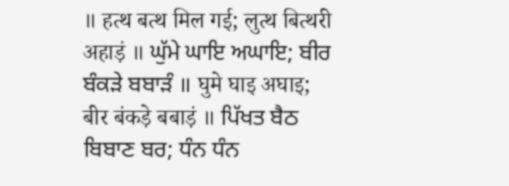॥ हत्थ बत्थ मिल गई; लुत्थ बित्थरी अहाड़ं ॥ ਘੁੱਮੇ ਘਾਇ ਅਘਾਇ; ਬੀਰ ਬੰਕੜੇ ਬਬਾੜੰ ॥ घुमे घाइ अघाइ; बीर बंकड़े बबाड़ं ॥ ਪਿੱਖਤ ਬੈਠ ਬਿਬਾਣ ਬਰ; ਧੰਨ ਧੰਨ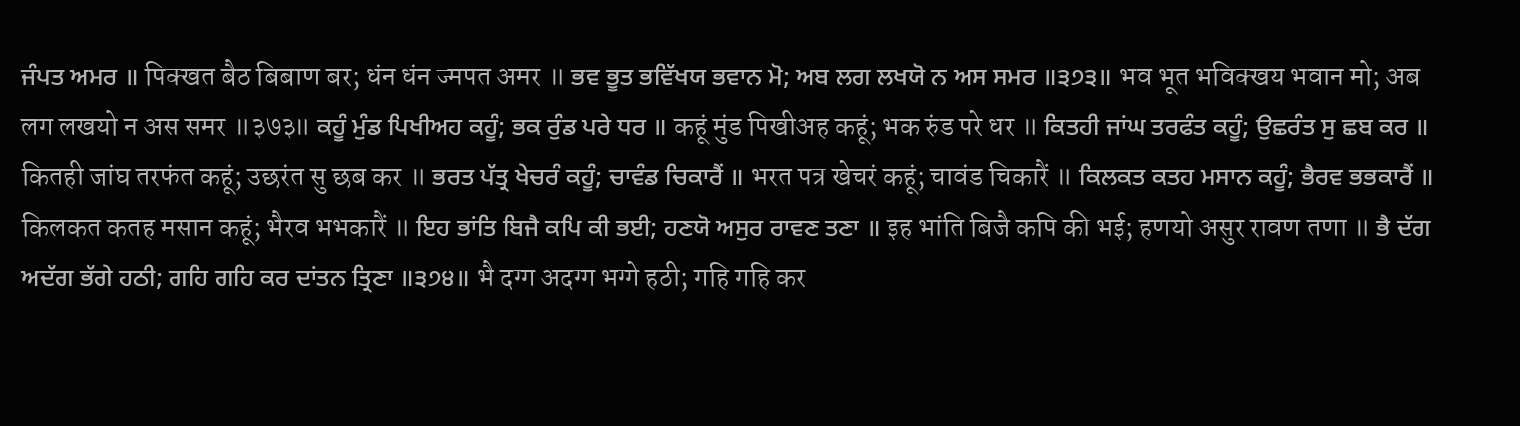ਜੰਪਤ ਅਮਰ ॥ पिक्खत बैठ बिबाण बर; धंन धंन ज्मपत अमर ॥ ਭਵ ਭੂਤ ਭਵਿੱਖਯ ਭਵਾਨ ਮੋ; ਅਬ ਲਗ ਲਖਯੋ ਨ ਅਸ ਸਮਰ ॥੩੭੩॥ भव भूत भविक्खय भवान मो; अब लग लखयो न अस समर ॥३७३॥ ਕਹੂੰ ਮੁੰਡ ਪਿਖੀਅਹ ਕਹੂੰ; ਭਕ ਰੁੰਡ ਪਰੇ ਧਰ ॥ कहूं मुंड पिखीअह कहूं; भक रुंड परे धर ॥ ਕਿਤਹੀ ਜਾਂਘ ਤਰਫੰਤ ਕਹੂੰ; ਉਛਰੰਤ ਸੁ ਛਬ ਕਰ ॥ कितही जांघ तरफंत कहूं; उछरंत सु छब कर ॥ ਭਰਤ ਪੱਤ੍ਰ ਖੇਚਰੰ ਕਹੂੰ; ਚਾਵੰਡ ਚਿਕਾਰੈਂ ॥ भरत पत्र खेचरं कहूं; चावंड चिकारैं ॥ ਕਿਲਕਤ ਕਤਹ ਮਸਾਨ ਕਹੂੰ; ਭੈਰਵ ਭਭਕਾਰੈਂ ॥ किलकत कतह मसान कहूं; भैरव भभकारैं ॥ ਇਹ ਭਾਂਤਿ ਬਿਜੈ ਕਪਿ ਕੀ ਭਈ; ਹਣਯੋ ਅਸੁਰ ਰਾਵਣ ਤਣਾ ॥ इह भांति बिजै कपि की भई; हणयो असुर रावण तणा ॥ ਭੈ ਦੱਗ ਅਦੱਗ ਭੱਗੇ ਹਠੀ; ਗਹਿ ਗਹਿ ਕਰ ਦਾਂਤਨ ਤ੍ਰਿਣਾ ॥੩੭੪॥ भै दग्ग अदग्ग भग्गे हठी; गहि गहि कर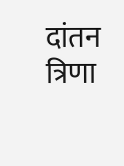दांतन त्रिणा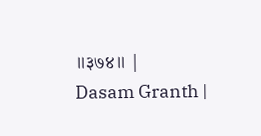॥३७४॥ |
Dasam Granth |